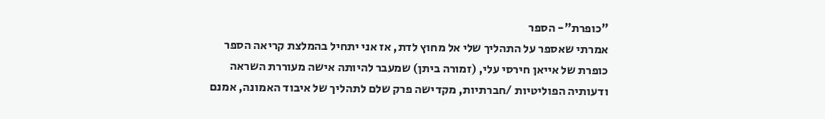"כופרת"- הספר
אמרתי שאספר על התהליך שלי אל מחוץ לדת, אז אני יתחיל בהמלצת קריאה הספר כופרת של אייאן חירסי עלי, (זמורה ביתן) שמעבר להיותה אישה מעוררת השראה ודעותיה הפוליטיות /חברתיות, מקדישה פרק שלם לתהליך של איבוד האמונה, אמנם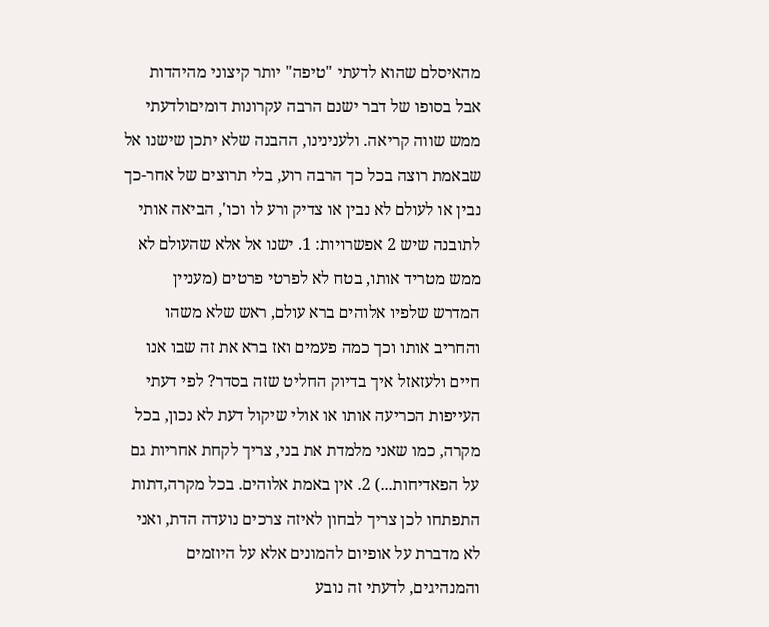מהאיסלם שהוא לדעתי "טיפה" יותר קיצוני מהיהדות אבל בסופו של דבר ישנם הרבה עקרונות דומיםולדעתי ממש שווה קריאה. ולענינינו, ההבנה שלא יתכן שישנו אל שבאמת רוצה בכל כך הרבה רוע, בלי תרוצים של אחר-כך נבין או לעולם לא נבין או צדיק ורע לו וכו', הביאה אותי לתובנה שיש 2 אפשרויות: 1. ישנו אל אלא שהעולם לא ממש מטריד אותו, בטח לא לפרטי פרטים (מעניין המדרש שלפיו אלוהים ברא עולם, ראש שלא משהו והחריב אותו וכך כמה פעמים ואז ברא את זה שבו אנו חיים ולעזאזל איך בדיוק החליט שזה בסדר? לפי דעתי העייפות הכריעה אותו או אולי שיקול דעת לא נכון, בכל מקרה, כמו שאני מלמדת את בני, צריך לקחת אחריות גם על הפאדיחות...) 2. אין באמת אלוהים. בכל מקרה,דתות התפתחו לכן צריך לבחון לאיזה צרכים נועדה הדת, ואני לא מדברת על אופיום להמונים אלא על היוזמים והמנהיגים, לדעתי זה נובע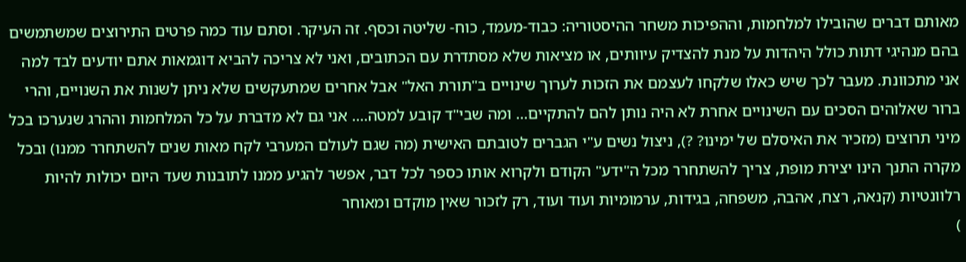מאותם דברים שהובילו למלחמות, וההפיכות משחר ההיסטוריה: כבוד-מעמד, כוח- שליטה וכסף. זה העיקר. וסתם עוד כמה פרטים התירוצים שמשתמשים בהם מנהיגי דתות כולל היהדות על מנת להצדיק עיוותים, או מציאות שלא מסתדרת עם הכתובים, ואני לא צריכה להביא דוגמאות אתם יודעים לבד למה אני מתכוונת. מעבר לכך שיש כאלו שלקחו לעצמם את הזכות לערוך שינויים ב"תורת האל" אבל אחרים שמתעקשים שלא ניתן לשנות את השנויים, והרי ברור שאלוהים הסכים עם השינויים אחרת לא היה נותן להם להתקיים... ומה שבי"ד קובע למטה.... אני גם לא מדברת על כל המלחמות וההרג שנערכו בכל מיני תרוצים (מזכיר את האיסלם של ימינו? ?), ניצול נשים ע"י הגברים לטובתם האישית (מה שגם לעולם המערבי לקח מאות שנים להשתחרר ממנו) ובכל מקרה התנך הינו יצירת מופת, צריך להשתחרר מכל ה"ידע" הקודם ולקרוא אותו כספר לכל דבר, אפשר להגיע ממנו לתובנות שעד היום יכולות להיות רלוונטיות (קנאה, רצח, אהבה, משפחה, בגידות, ערמומיות ועוד ועוד, רק לזכור שאין מוקדם ומאוחר
)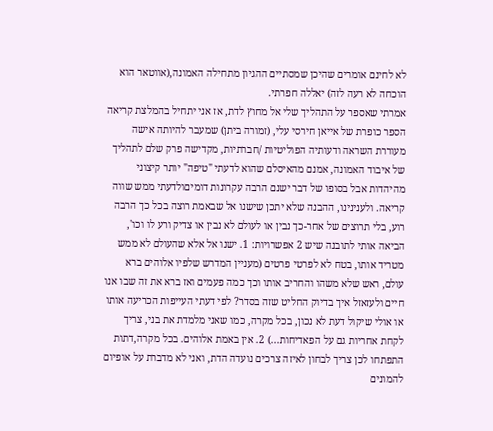לא לחינם אומרים שהיכן שמסתיים ההגיון מתחילה האמונה,(אווטאר הוא הוכחה לא רעה לזה) יאללה חפרתי.
אמרתי שאספר על התהליך שלי אל מחוץ לדת, אז אני יתחיל בהמלצת קריאה הספר כופרת של אייאן חירסי עלי, (זמורה ביתן) שמעבר להיותה אישה מעוררת השראה ודעותיה הפוליטיות /חברתיות, מקדישה פרק שלם לתהליך של איבוד האמונה, אמנם מהאיסלם שהוא לדעתי "טיפה" יותר קיצוני מהיהדות אבל בסופו של דבר ישנם הרבה עקרונות דומיםולדעתי ממש שווה קריאה. ולענינינו, ההבנה שלא יתכן שישנו אל שבאמת רוצה בכל כך הרבה רוע, בלי תרוצים של אחר-כך נבין או לעולם לא נבין או צדיק ורע לו וכו', הביאה אותי לתובנה שיש 2 אפשרויות: 1. ישנו אל אלא שהעולם לא ממש מטריד אותו, בטח לא לפרטי פרטים (מעניין המדרש שלפיו אלוהים ברא עולם, ראש שלא משהו והחריב אותו וכך כמה פעמים ואז ברא את זה שבו אנו חיים ולעזאזל איך בדיוק החליט שזה בסדר? לפי דעתי העייפות הכריעה אותו או אולי שיקול דעת לא נכון, בכל מקרה, כמו שאני מלמדת את בני, צריך לקחת אחריות גם על הפאדיחות...) 2. אין באמת אלוהים. בכל מקרה,דתות התפתחו לכן צריך לבחון לאיזה צרכים נועדה הדת, ואני לא מדברת על אופיום להמונים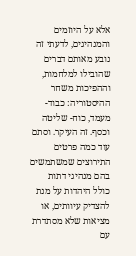אלא על היוזמים והמנהיגים, לדעתי זה נובע מאותם דברים שהובילו למלחמות, וההפיכות משחר ההיסטוריה: כבוד-מעמד, כוח- שליטה וכסף. זה העיקר. וסתם עוד כמה פרטים התירוצים שמשתמשים בהם מנהיגי דתות כולל היהדות על מנת להצדיק עיוותים, או מציאות שלא מסתדרת עם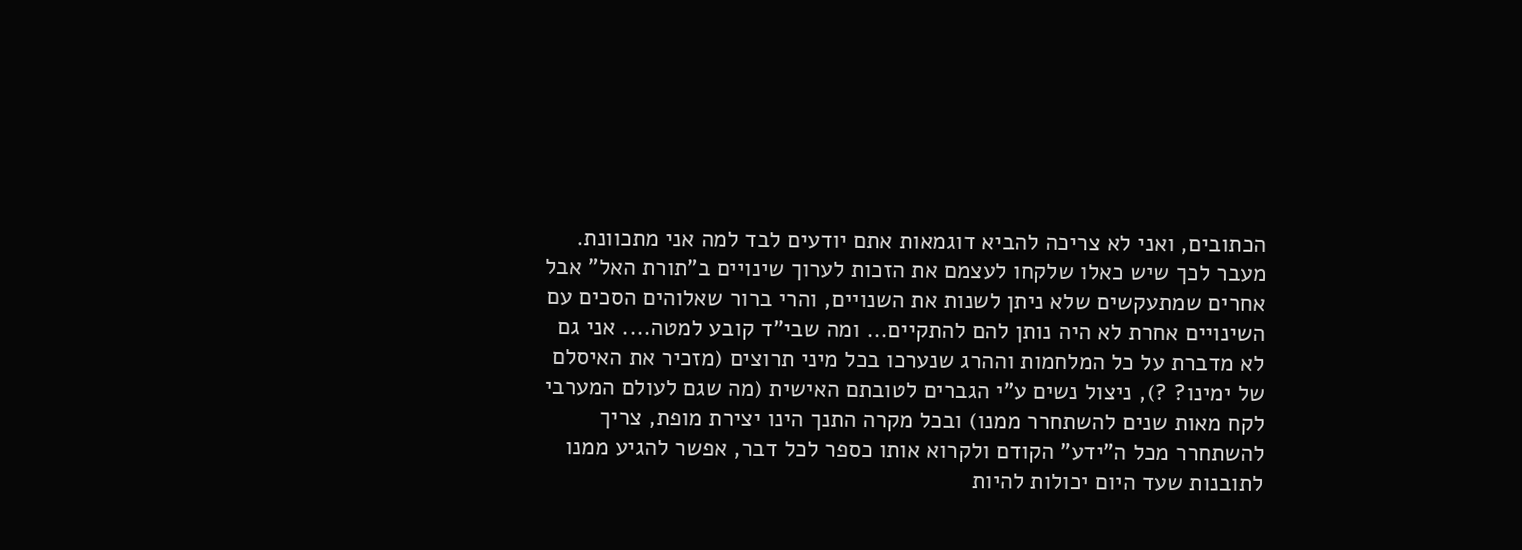הכתובים, ואני לא צריכה להביא דוגמאות אתם יודעים לבד למה אני מתכוונת. מעבר לכך שיש כאלו שלקחו לעצמם את הזכות לערוך שינויים ב"תורת האל" אבל אחרים שמתעקשים שלא ניתן לשנות את השנויים, והרי ברור שאלוהים הסכים עם השינויים אחרת לא היה נותן להם להתקיים... ומה שבי"ד קובע למטה.... אני גם לא מדברת על כל המלחמות וההרג שנערכו בכל מיני תרוצים (מזכיר את האיסלם של ימינו? ?), ניצול נשים ע"י הגברים לטובתם האישית (מה שגם לעולם המערבי לקח מאות שנים להשתחרר ממנו) ובכל מקרה התנך הינו יצירת מופת, צריך להשתחרר מכל ה"ידע" הקודם ולקרוא אותו כספר לכל דבר, אפשר להגיע ממנו לתובנות שעד היום יכולות להיות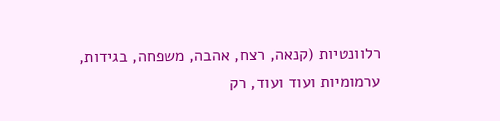רלוונטיות (קנאה, רצח, אהבה, משפחה, בגידות, ערמומיות ועוד ועוד, רק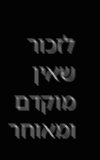לזכור שאין מוקדם ומאוחר